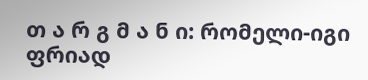თ ა რ გ მ ა ნ ი: რომელი-იგი ფრიად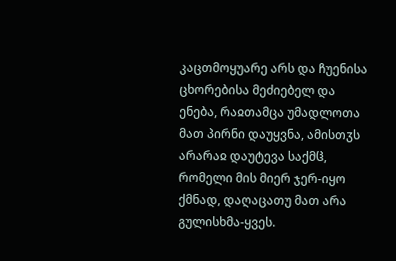კაცთმოყუარე არს და ჩუენისა ცხორებისა მეძიებელ და ენება, რაჲთამცა უმადლოთა მათ პირნი დაუყვნა, ამისთჳს არარაჲ დაუტევა საქმჱ, რომელი მის მიერ ჯერ-იყო ქმნად, დაღაცათუ მათ არა გულისხმა-ყვეს.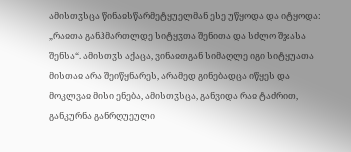ამისთჳსცა წინაჲსწარმეტყუელმან ესე უწყოდა და იტყოდა: „რაჲთა განჰმართლდე სიტყჳთა შენითა და სძლო შჯასა შენსა“. ამისთჳს აქაცა, ვინაჲთგან სიმაღლე იგი სიტყუათა მისთაჲ არა შეიწყნარეს, არამედ გინებადცა იწყეს და მოკლვაჲ მისი ენება, ამისთჳსცა, განვიდა რაჲ ტაძრით, განკურნა განრღუეული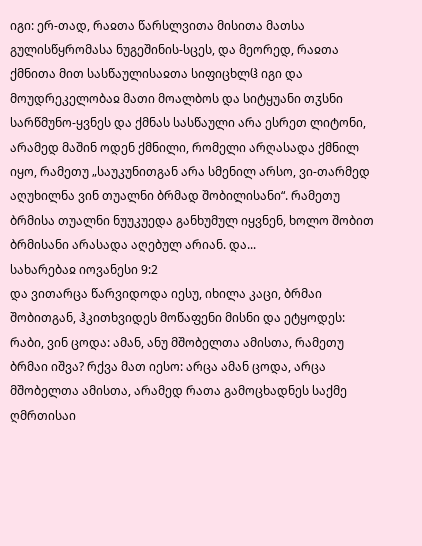იგი: ერ-თად, რაჲთა წარსლვითა მისითა მათსა გულისწყრომასა ნუგეშინის-სცეს, და მეორედ, რაჲთა ქმნითა მით სასწაულისაჲთა სიფიცხლჱ იგი და მოუდრეკელობაჲ მათი მოალბოს და სიტყუანი თჳსნი სარწმუნო-ყვნეს და ქმნას სასწაული არა ესრეთ ლიტონი, არამედ მაშინ ოდენ ქმნილი, რომელი არღასადა ქმნილ იყო, რამეთუ „საუკუნითგან არა სმენილ არსო, ვი-თარმედ აღუხილნა ვინ თუალნი ბრმად შობილისანი“. რამეთუ ბრმისა თუალნი ნუუკუედა განხუმულ იყვნენ, ხოლო შობით ბრმისანი არასადა აღებულ არიან. და...
სახარებაჲ იოვანესი 9:2
და ვითარცა წარვიდოდა იესუ, იხილა კაცი, ბრმაი შობითგან, ჰკითხვიდეს მოწაფენი მისნი და ეტყოდეს: რაბი, ვინ ცოდა: ამან, ანუ მშობელთა ამისთა, რამეთუ ბრმაი იშვა? რქვა მათ იესო: არცა ამან ცოდა, არცა მშობელთა ამისთა, არამედ რათა გამოცხადნეს საქმე ღმრთისაი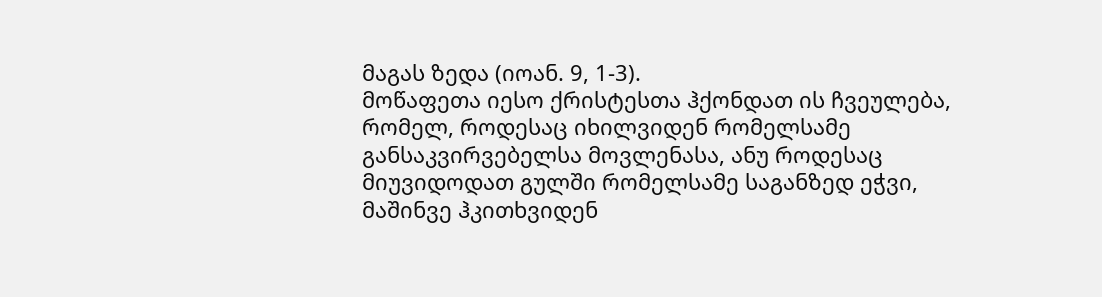მაგას ზედა (იოან. 9, 1-3).
მოწაფეთა იესო ქრისტესთა ჰქონდათ ის ჩვეულება, რომელ, როდესაც იხილვიდენ რომელსამე განსაკვირვებელსა მოვლენასა, ანუ როდესაც მიუვიდოდათ გულში რომელსამე საგანზედ ეჭვი, მაშინვე ჰკითხვიდენ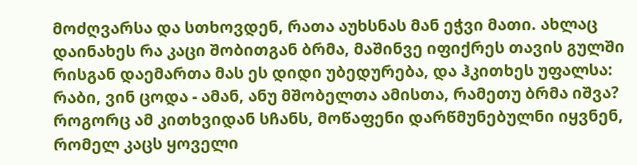მოძღვარსა და სთხოვდენ, რათა აუხსნას მან ეჭვი მათი. ახლაც დაინახეს რა კაცი შობითგან ბრმა, მაშინვე იფიქრეს თავის გულში რისგან დაემართა მას ეს დიდი უბედურება, და ჰკითხეს უფალსა: რაბი, ვინ ცოდა - ამან, ანუ მშობელთა ამისთა, რამეთუ ბრმა იშვა? როგორც ამ კითხვიდან სჩანს, მოწაფენი დარწმუნებულნი იყვნენ, რომელ კაცს ყოველი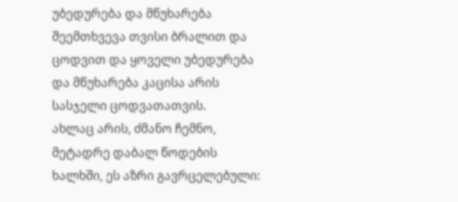უბედურება და მწუხარება შეემთხვევა თვისი ბრალით და ცოდვით და ყოველი უბედურება და მწუხარება კაცისა არის სასჯელი ცოდვათათვის.
ახლაც არის, ძმანო ჩემნო, მეტადრე დაბალ წოდების ხალხში, ეს აზრი გავრცელებული: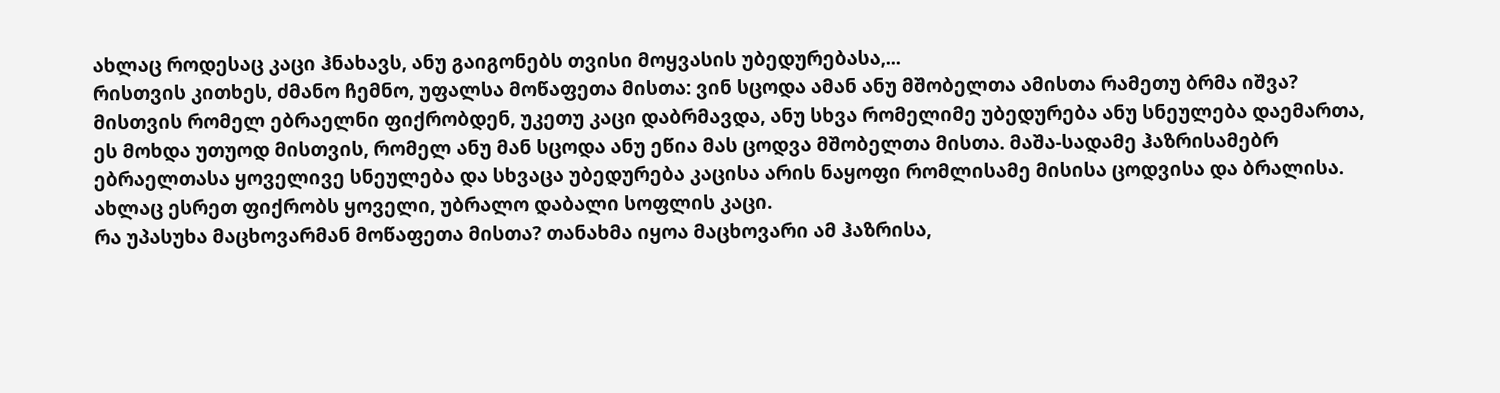ახლაც როდესაც კაცი ჰნახავს, ანუ გაიგონებს თვისი მოყვასის უბედურებასა,...
რისთვის კითხეს, ძმანო ჩემნო, უფალსა მოწაფეთა მისთა: ვინ სცოდა ამან ანუ მშობელთა ამისთა რამეთუ ბრმა იშვა? მისთვის რომელ ებრაელნი ფიქრობდენ, უკეთუ კაცი დაბრმავდა, ანუ სხვა რომელიმე უბედურება ანუ სნეულება დაემართა, ეს მოხდა უთუოდ მისთვის, რომელ ანუ მან სცოდა ანუ ეწია მას ცოდვა მშობელთა მისთა. მაშა-სადამე ჰაზრისამებრ ებრაელთასა ყოველივე სნეულება და სხვაცა უბედურება კაცისა არის ნაყოფი რომლისამე მისისა ცოდვისა და ბრალისა. ახლაც ესრეთ ფიქრობს ყოველი, უბრალო დაბალი სოფლის კაცი.
რა უპასუხა მაცხოვარმან მოწაფეთა მისთა? თანახმა იყოა მაცხოვარი ამ ჰაზრისა,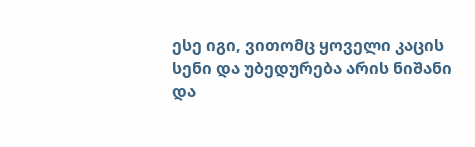ესე იგი, ვითომც ყოველი კაცის სენი და უბედურება არის ნიშანი და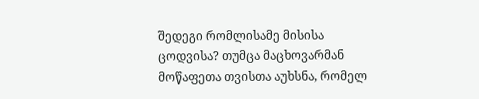შედეგი რომლისამე მისისა ცოდვისა? თუმცა მაცხოვარმან მოწაფეთა თვისთა აუხსნა, რომელ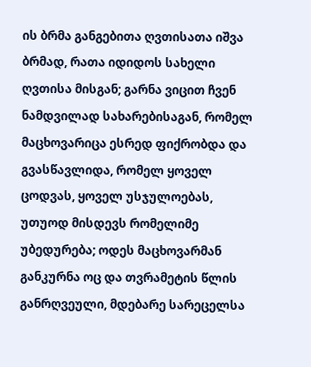ის ბრმა განგებითა ღვთისათა იშვა ბრმად, რათა იდიდოს სახელი ღვთისა მისგან; გარნა ვიცით ჩვენ ნამდვილად სახარებისაგან, რომელ მაცხოვარიცა ესრედ ფიქრობდა და გვასწავლიდა, რომელ ყოველ ცოდვას, ყოველ უსჯულოებას, უთუოდ მისდევს რომელიმე უბედურება; ოდეს მაცხოვარმან განკურნა ოც და თვრამეტის წლის განრღვეული, მდებარე სარეცელსა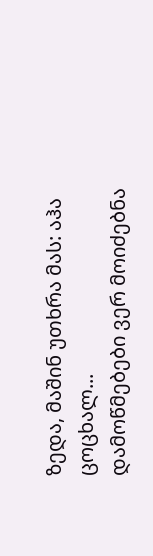ზედა, მაშინ უთხრა მას: აჰა ცოცხალ...
დამოწმებები ვერ მოიძებნა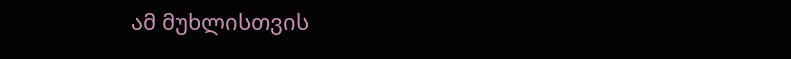ამ მუხლისთვის